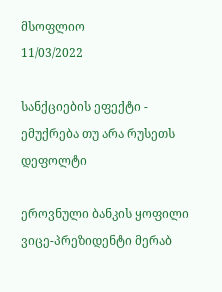მსოფლიო
11/03/2022

სანქციების ეფექტი - ემუქრება თუ არა რუსეთს დეფოლტი

ეროვნული ბანკის ყოფილი ვიცე-პრეზიდენტი მერაბ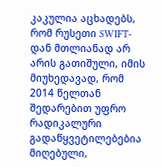კაკულია აცხადებს, რომ რუსეთი SWIFT-დან მთლიანად არ არის გათიშული, იმის მიუხედავად, რომ 2014 წელთან შედარებით უფრო რადიკალური გადაწყვეტილებებია მიღებული,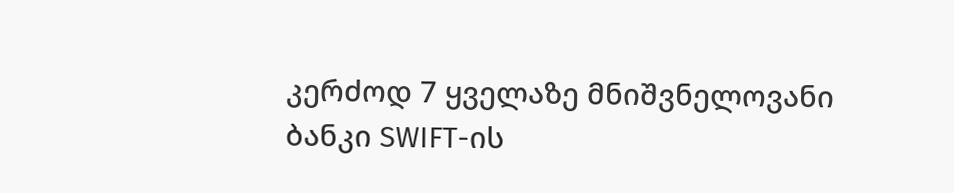კერძოდ 7 ყველაზე მნიშვნელოვანი ბანკი SWIFT-ის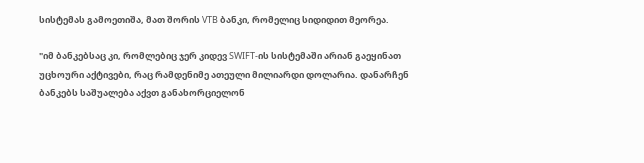სისტემას გამოეთიშა, მათ შორის VTB ბანკი, რომელიც სიდიდით მეორეა.

"იმ ბანკებსაც კი, რომლებიც ჯერ კიდევ SWIFT-ის სისტემაში არიან გაეყინათ უცხოური აქტივები, რაც რამდენიმე ათეული მილიარდი დოლარია. დანარჩენ ბანკებს საშუალება აქვთ განახორციელონ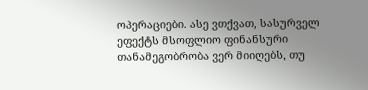ოპერაციები. ასე ვთქვათ, სასურველ ეფექტს მსოფლიო ფინანსური თანამეგობრობა ვერ მიიღებს, თუ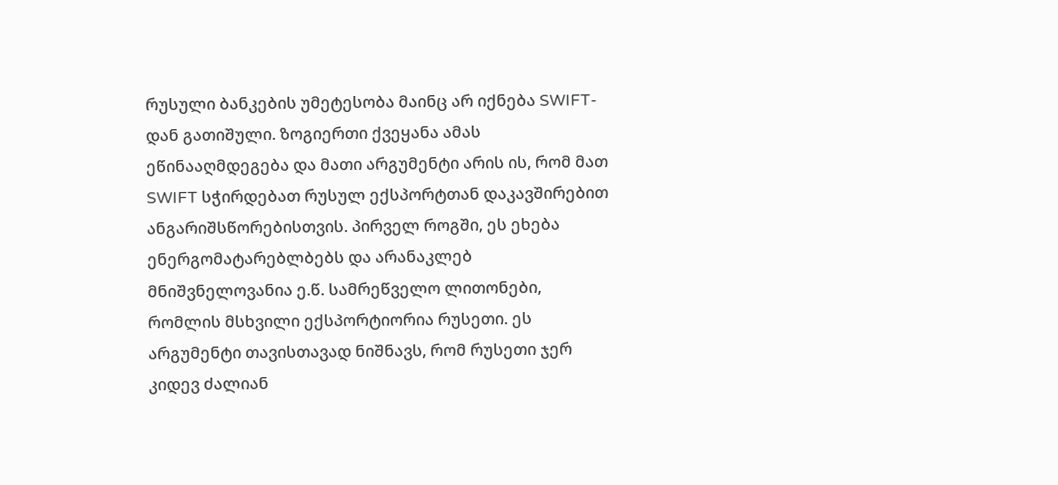რუსული ბანკების უმეტესობა მაინც არ იქნება SWIFT-დან გათიშული. ზოგიერთი ქვეყანა ამას ეწინააღმდეგება და მათი არგუმენტი არის ის, რომ მათ SWIFT სჭირდებათ რუსულ ექსპორტთან დაკავშირებით ანგარიშსწორებისთვის. პირველ როგში, ეს ეხება ენერგომატარებლბებს და არანაკლებ მნიშვნელოვანია ე.წ. სამრეწველო ლითონები, რომლის მსხვილი ექსპორტიორია რუსეთი. ეს არგუმენტი თავისთავად ნიშნავს, რომ რუსეთი ჯერ კიდევ ძალიან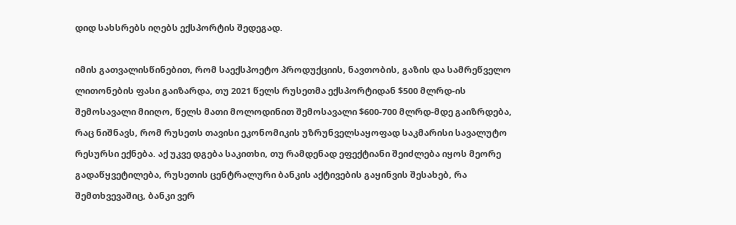დიდ სახსრებს იღებს ექსპორტის შედეგად.

იმის გათვალისწინებით, რომ საექსპოეტო პროდუქციის, ნავთობის, გაზის და სამრეწველო ლითონების ფასი გაიზარდა, თუ 2021 წელს რუსეთმა ექსპორტიდან $500 მლრდ-ის შემოსავალი მიიღო, წელს მათი მოლოდინით შემოსავალი $600-700 მლრდ-მდე გაიზრდება, რაც ნიშნავს, რომ რუსეთს თავისი ეკონომიკის უზრუნველსაყოფად საკმარისი სავალუტო რესურსი ექნება. აქ უკვე დგება საკითხი, თუ რამდენად ეფექტიანი შეიძლება იყოს მეორე გადაწყვეტილება, რუსეთის ცენტრალური ბანკის აქტივების გაყინვის შესახებ, რა შემთხვევაშიც, ბანკი ვერ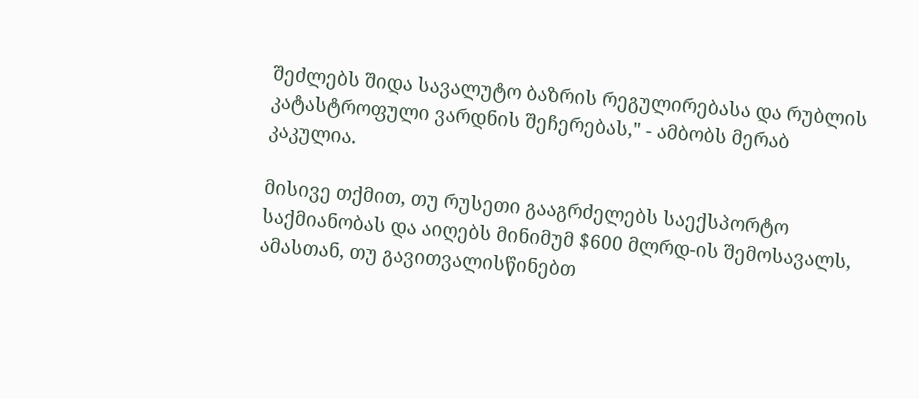შეძლებს შიდა სავალუტო ბაზრის რეგულირებასა და რუბლის კატასტროფული ვარდნის შეჩერებას," - ამბობს მერაბ კაკულია.

მისივე თქმით, თუ რუსეთი გააგრძელებს საექსპორტო საქმიანობას და აიღებს მინიმუმ $600 მლრდ-ის შემოსავალს, ამასთან, თუ გავითვალისწინებთ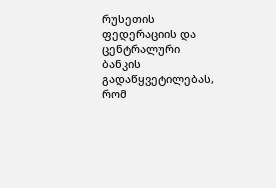რუსეთის ფედერაციის და ცენტრალური ბანკის გადაწყვეტილებას, რომ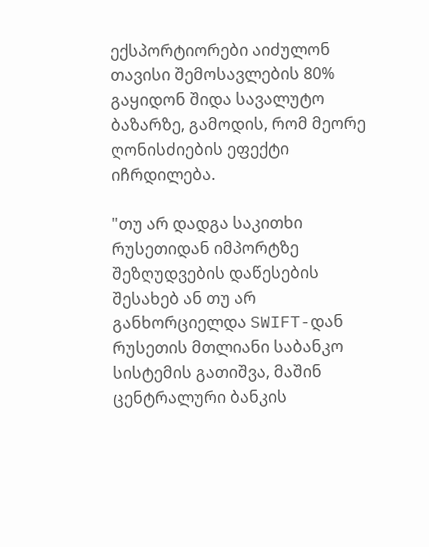ექსპორტიორები აიძულონ თავისი შემოსავლების 80% გაყიდონ შიდა სავალუტო ბაზარზე, გამოდის, რომ მეორე ღონისძიების ეფექტი იჩრდილება.

"თუ არ დადგა საკითხი რუსეთიდან იმპორტზე შეზღუდვების დაწესების შესახებ ან თუ არ განხორციელდა SWIFT-დან რუსეთის მთლიანი საბანკო სისტემის გათიშვა, მაშინ ცენტრალური ბანკის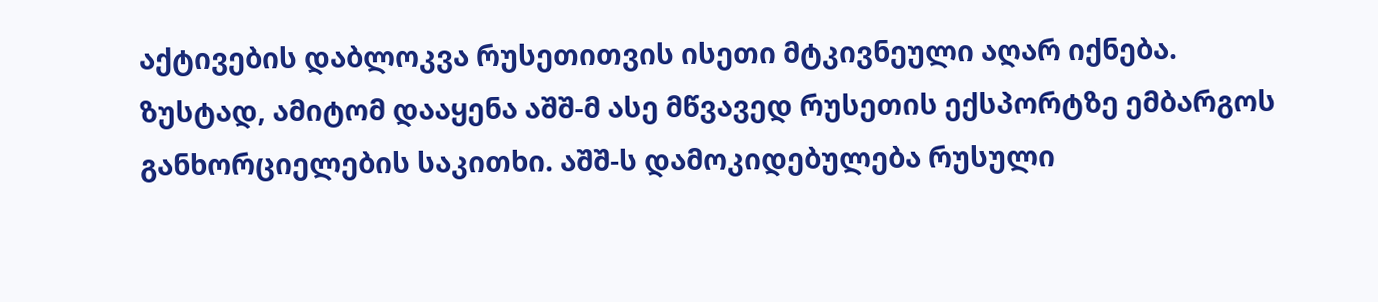აქტივების დაბლოკვა რუსეთითვის ისეთი მტკივნეული აღარ იქნება. ზუსტად, ამიტომ დააყენა აშშ-მ ასე მწვავედ რუსეთის ექსპორტზე ემბარგოს განხორციელების საკითხი. აშშ-ს დამოკიდებულება რუსული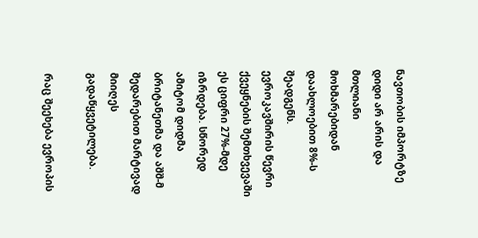ნავთობის იმპორტზე დიდი არ არის და მთლიანი მოხმარებიდან დაახლოებით 8%-ს შეადგენს. ევროკავშირის წევრი ქვეყნების შემთხვევაში ეს ციფრი 27%-მდე იზრდება. სწორედ ამიტომ დიდმა ბრიტანეთმა და აშშ-მ შედარებით მარტივად მიიღეს გადაწყვეტილება.

რაც შეეხება ევროპის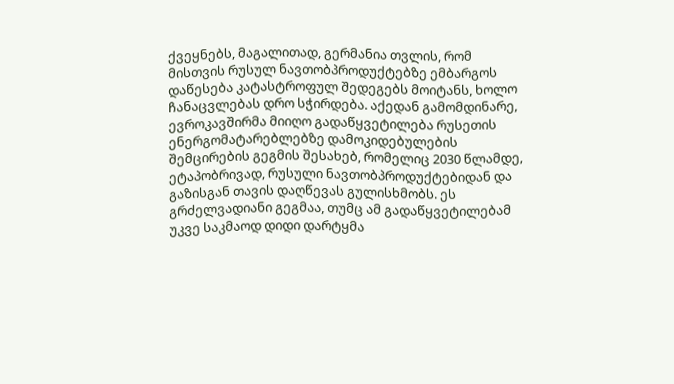ქვეყნებს, მაგალითად, გერმანია თვლის, რომ მისთვის რუსულ ნავთობპროდუქტებზე ემბარგოს დაწესება კატასტროფულ შედეგებს მოიტანს, ხოლო ჩანაცვლებას დრო სჭირდება. აქედან გამომდინარე, ევროკავშირმა მიიღო გადაწყვეტილება რუსეთის ენერგომატარებლებზე დამოკიდებულების შემცირების გეგმის შესახებ, რომელიც 2030 წლამდე, ეტაპობრივად, რუსული ნავთობპროდუქტებიდან და გაზისგან თავის დაღწევას გულისხმობს. ეს გრძელვადიანი გეგმაა, თუმც ამ გადაწყვეტილებამ უკვე საკმაოდ დიდი დარტყმა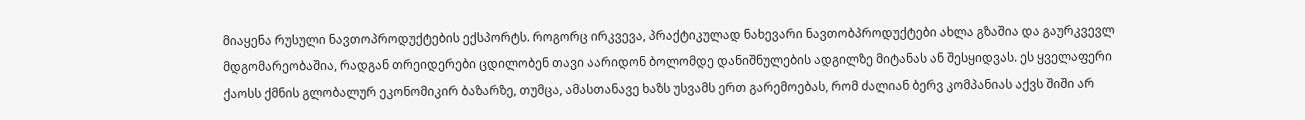მიაყენა რუსული ნავთოპროდუქტების ექსპორტს. როგორც ირკვევა, პრაქტიკულად ნახევარი ნავთობპროდუქტები ახლა გზაშია და გაურკვევლ მდგომარეობაშია, რადგან თრეიდერები ცდილობენ თავი აარიდონ ბოლომდე დანიშნულების ადგილზე მიტანას ან შესყიდვას. ეს ყველაფერი ქაოსს ქმნის გლობალურ ეკონომიკირ ბაზარზე, თუმცა, ამასთანავე ხაზს უსვამს ერთ გარემოებას, რომ ძალიან ბერვ კომპანიას აქვს შიში არ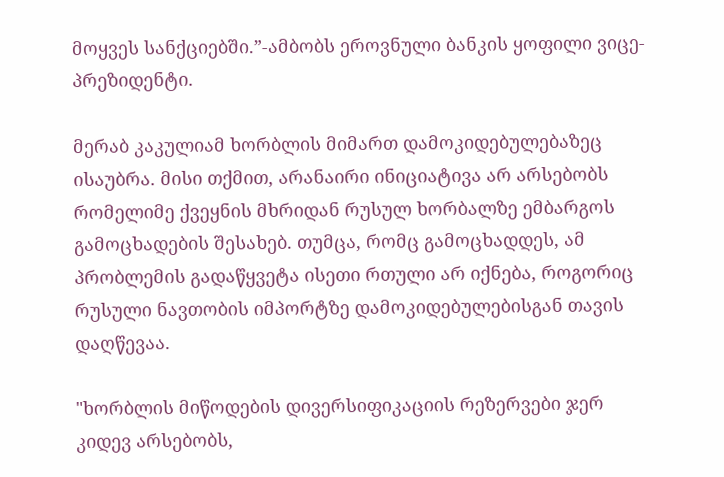მოყვეს სანქციებში.”-ამბობს ეროვნული ბანკის ყოფილი ვიცე-პრეზიდენტი.

მერაბ კაკულიამ ხორბლის მიმართ დამოკიდებულებაზეც ისაუბრა. მისი თქმით, არანაირი ინიციატივა არ არსებობს რომელიმე ქვეყნის მხრიდან რუსულ ხორბალზე ემბარგოს გამოცხადების შესახებ. თუმცა, რომც გამოცხადდეს, ამ პრობლემის გადაწყვეტა ისეთი რთული არ იქნება, როგორიც რუსული ნავთობის იმპორტზე დამოკიდებულებისგან თავის დაღწევაა.

"ხორბლის მიწოდების დივერსიფიკაციის რეზერვები ჯერ კიდევ არსებობს,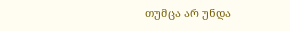თუმცა არ უნდა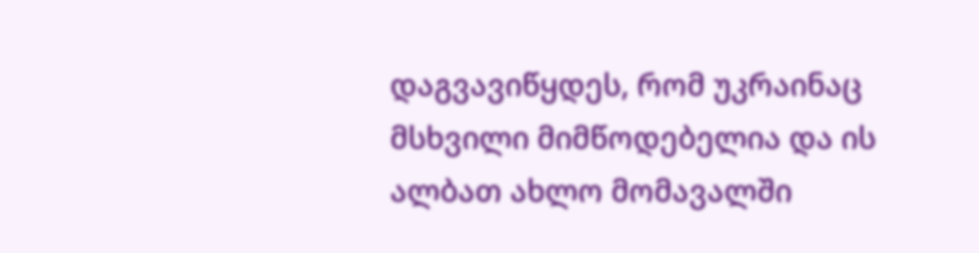დაგვავიწყდეს, რომ უკრაინაც მსხვილი მიმწოდებელია და ის ალბათ ახლო მომავალში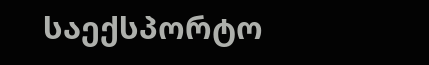საექსპორტო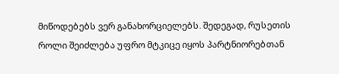მიწოდებებს ვერ განახორციელებს. შედეგად, რუსეთის როლი შეიძლება უფრო მტკიცე იყოს პარტნიორებთან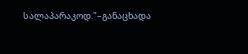სალაპარაკოდ."–განაცხადა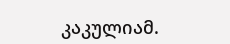კაკულიამ.